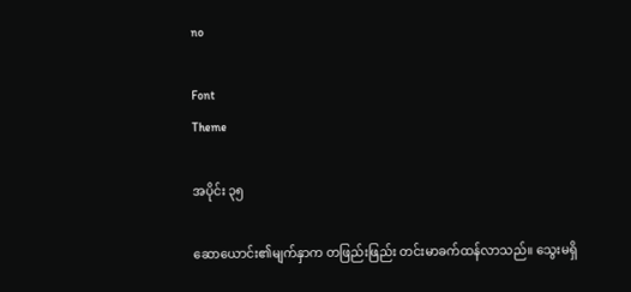no

Font
Theme

အပိုင်း ၃၅

ဆောယောင်း၏မျက်နှာက တဖြည်းဖြည်း တင်းမာခက်ထန်လာသည်။ သွေးမရှိ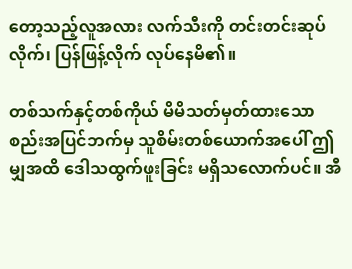တော့သည့်လူအလား လက်သီးကို တင်းတင်းဆုပ်လိုက်၊ ပြန်ဖြန့်လိုက် လုပ်နေမိ၏။

တစ်သက်နှင့်တစ်ကိုယ် မိမိသတ်မှတ်ထားသော စည်းအပြင်ဘက်မှ သူစိမ်းတစ်ယောက်အပေါ် ဤမျှအထိ ဒေါသထွက်ဖူးခြင်း မရှိသလောက်ပင်။ အီ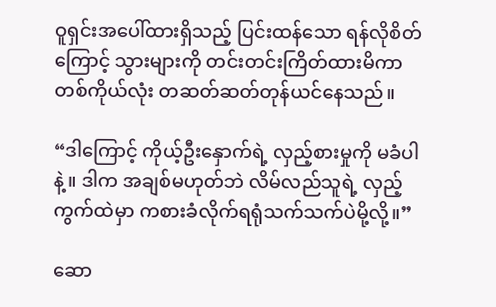ဝူရှင်းအပေါ်ထားရှိသည့် ပြင်းထန်သော ရန်လိုစိတ်ကြောင့် သွားများကို တင်းတင်းကြိတ်ထားမိကာ တစ်ကိုယ်လုံး တဆတ်ဆတ်တုန်ယင်နေသည်။

“ဒါကြောင့် ကိုယ့်ဦးနှောက်ရဲ့ လှည့်စားမှုကို မခံပါနဲ့။ ဒါက အချစ်မဟုတ်ဘဲ လိမ်လည်သူရဲ့ လှည့်ကွက်ထဲမှာ ကစားခံလိုက်ရရုံသက်သက်ပဲမို့လို့။”

ဆော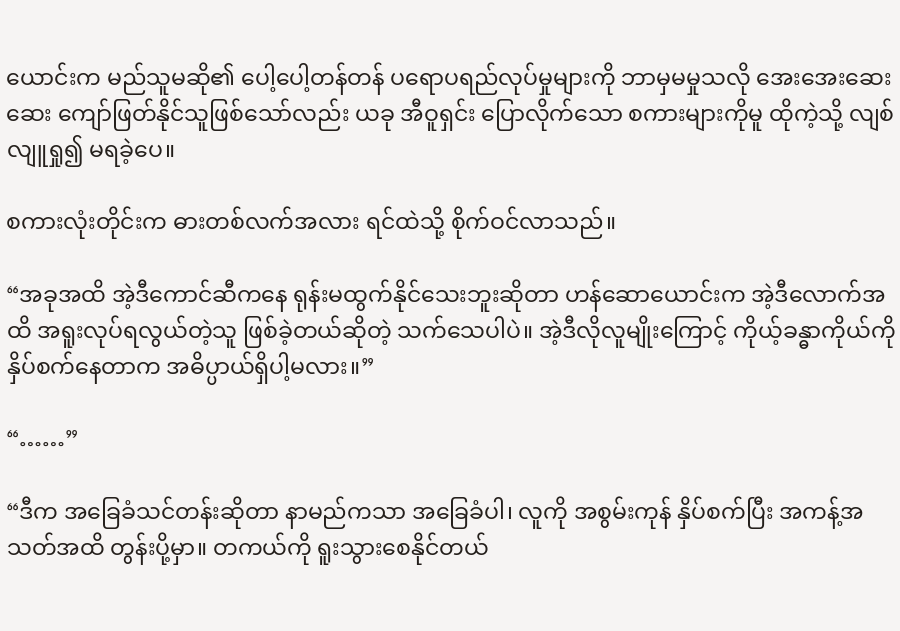ယောင်းက မည်သူမဆို၏ ပေါ့ပေါ့တန်တန် ပရောပရည်လုပ်မှုများကို ဘာမှမမှုသလို အေးအေးဆေးဆေး ကျော်ဖြတ်နိုင်သူဖြစ်သော်လည်း ယခု အီဝူရှင်း ပြောလိုက်သော စကားများကိုမူ ထိုကဲ့သို့ လျစ်လျူရှု၍ မရခဲ့ပေ။

စကားလုံးတိုင်းက ဓားတစ်လက်အလား ရင်ထဲသို့ စိုက်ဝင်လာသည်။

“အခုအထိ အဲ့ဒီကောင်ဆီကနေ ရုန်းမထွက်နိုင်သေးဘူးဆိုတာ ဟန်ဆောယောင်းက အဲ့ဒီလောက်အထိ အရူးလုပ်ရလွယ်တဲ့သူ ဖြစ်ခဲ့တယ်ဆိုတဲ့ သက်သေပါပဲ။ အဲ့ဒီလိုလူမျိုးကြောင့် ကိုယ့်ခန္ဓာကိုယ်ကို နှိပ်စက်နေတာက အဓိပ္ပာယ်ရှိပါ့မလား။”

“……”

“ဒီက အခြေခံသင်တန်းဆိုတာ နာမည်ကသာ အခြေခံပါ၊ လူကို အစွမ်းကုန် နှိပ်စက်ပြီး အကန့်အသတ်အထိ တွန်းပို့မှာ။ တကယ်ကို ရူးသွားစေနိုင်တယ်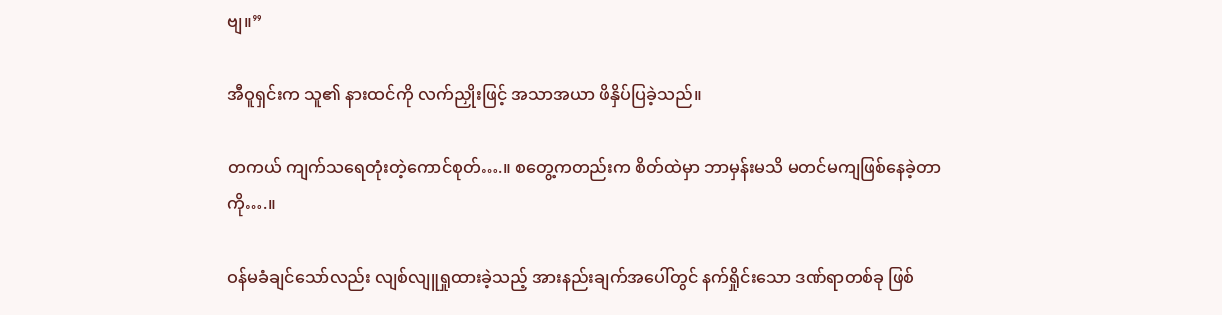ဗျ။”

အီဝူရှင်းက သူ၏ နားထင်ကို လက်ညှိုးဖြင့် အသာအယာ ဖိနှိပ်ပြခဲ့သည်။

တကယ် ကျက်သရေတုံးတဲ့ကောင်စုတ်….။ စတွေ့ကတည်းက စိတ်ထဲမှာ ဘာမှန်းမသိ မတင်မကျဖြစ်နေခဲ့တာကို….။

ဝန်မခံချင်သော်လည်း လျစ်လျူရှုထားခဲ့သည့် အားနည်းချက်အပေါ်တွင် နက်ရှိုင်းသော ဒဏ်ရာတစ်ခု ဖြစ်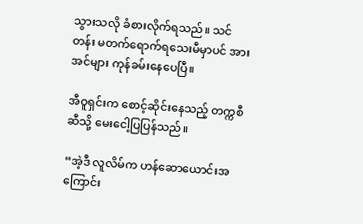သွားသလို ခံစားလိုက်ရသည်။ သင်တန်း မတက်ရောက်ရသေးမီမှာပင် အားအင်များ ကုန်ခမ်းနေပေပြီ။

အီဝူရှင်းက စောင့်ဆိုင်းနေသည့် တက္ကစီဆီသို့ မေးငေါ့ပြပြန်သည်။

“အဲ့ဒီ လူလိမ်က ဟန်ဆောယောင်းအကြောင်း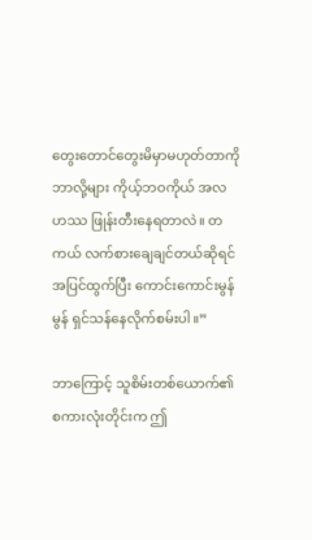တွေးတောင်တွေးမိမှာမဟုတ်တာကို ဘာလို့များ ကိုယ့်ဘဝကိုယ် အလဟဿ ဖြုန်းတီးနေရတာလဲ။ တကယ် လက်စားချေချင်တယ်ဆိုရင် အပြင်ထွက်ပြီး ကောင်းကောင်းမွန်မွန် ရှင်သန်နေလိုက်စမ်းပါ။”

ဘာကြောင့် သူစိမ်းတစ်ယောက်၏ စကားလုံးတိုင်းက ဤ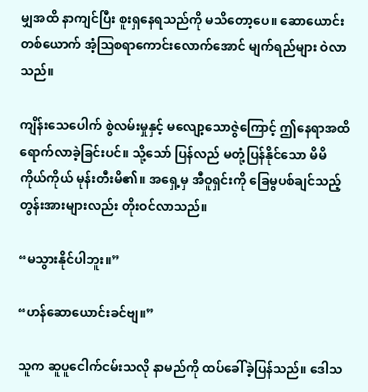မျှအထိ နာကျင်ပြီး စူးရှနေရသည်ကို မသိတော့ပေ။ ဆောယောင်းတစ်ယောက် အံ့ဩစရာကောင်းလောက်အောင် မျက်ရည်များ ဝဲလာသည်။

ကျိန်းသေပေါက် စွဲလမ်းမှုနှင့် မလျော့သောဇွဲကြောင့် ဤနေရာအထိ ရောက်လာခဲ့ခြင်းပင်။ သို့သော် ပြန်လည် မတုံ့ပြန်နိုင်သော မိမိကိုယ်ကိုယ် မုန်းတီးမိ၏။ အရှေ့မှ အီဝူရှင်းကို ခြေမွပစ်ချင်သည့် တွန်းအားများလည်း တိုးဝင်လာသည်။

“မသွားနိုင်ပါဘူး။”

“ဟန်ဆောယောင်းခင်ဗျ။”

သူက ဆူပူငေါက်ငမ်းသလို နာမည်ကို ထပ်ခေါ်ခဲ့ပြန်သည်။ ဒေါသ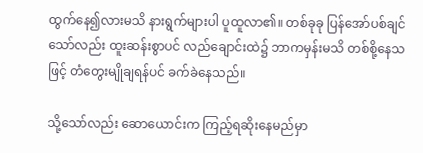ထွက်နေ၍လားမသိ နားရွက်များပါ ပူထူလာ၏။ တစ်ခုခု ပြန်အော်ပစ်ချင်သော်လည်း ထူးဆန်းစွာပင် လည်ချောင်းထဲ၌ ဘာကမှန်းမသိ တစ်စို့နေသဖြင့် တံတွေးမျိုချရန်ပင် ခက်ခဲနေသည်။

သို့သော်လည်း ဆောယောင်းက ကြည့်ရဆိုးနေမည်မှာ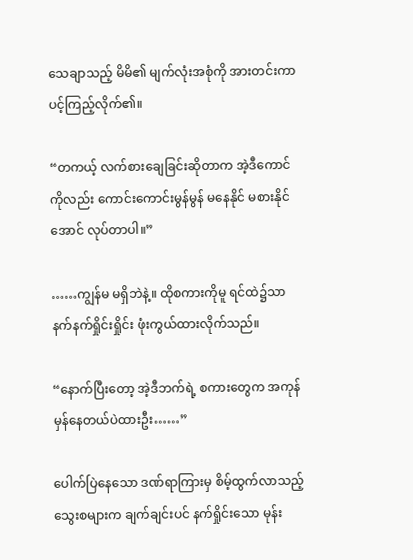သေချာသည့် မိမိ၏ မျက်လုံးအစုံကို အားတင်းကာ ပင့်ကြည့်လိုက်၏။

“တကယ့် လက်စားချေခြင်းဆိုတာက အဲ့ဒီကောင်ကိုလည်း ကောင်းကောင်းမွန်မွန် မနေနိုင် မစားနိုင်အောင် လုပ်တာပါ။”

……ကျွန်မ မရှိဘဲနဲ့။ ထိုစကားကိုမူ ရင်ထဲ၌သာ နက်နက်ရှိုင်းရှိုင်း ဖုံးကွယ်ထားလိုက်သည်။

“နောက်ပြီးတော့ အဲ့ဒီဘက်ရဲ့ စကားတွေက အကုန်မှန်နေတယ်ပဲထားဦး……”

ပေါက်ပြဲနေသော ဒဏ်ရာကြားမှ စိမ့်ထွက်လာသည့် သွေးစများက ချက်ချင်းပင် နက်ရှိုင်းသော မုန်း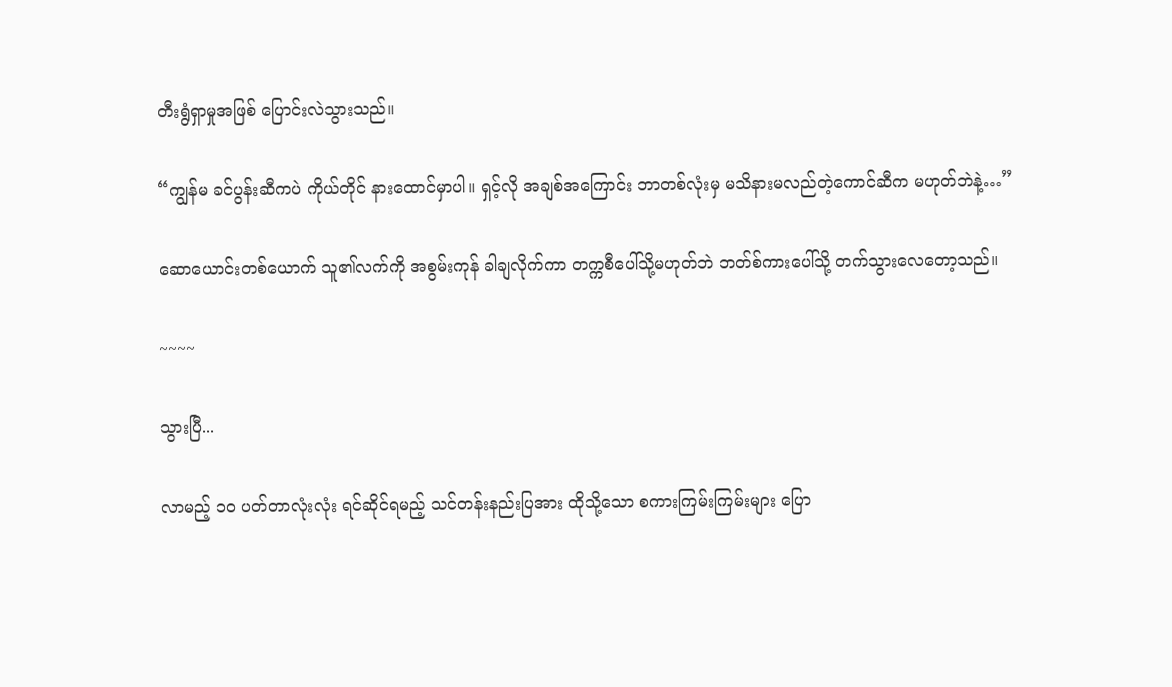တီးရွံရှာမှုအဖြစ် ပြောင်းလဲသွားသည်။

“ကျွန်မ ခင်ပွန်းဆီကပဲ ကိုယ်တိုင် နားထောင်မှာပါ။ ရှင့်လို အချစ်အကြောင်း ဘာတစ်လုံးမှ မသိနားမလည်တဲ့ကောင်ဆီက မဟုတ်ဘဲနဲ့…”

ဆောယောင်းတစ်ယောက် သူ၏လက်ကို အစွမ်းကုန် ခါချလိုက်ကာ တက္ကစီပေါ်သို့မဟုတ်ဘဲ ဘတ်စ်ကားပေါ်သို့ တက်သွားလေတော့သည်။

~~~~

သွားပြီ...

လာမည့် ၁၀ ပတ်တာလုံးလုံး ရင်ဆိုင်ရမည့် သင်တန်းနည်းပြအား ထိုသို့သော စကားကြမ်းကြမ်းများ ပြော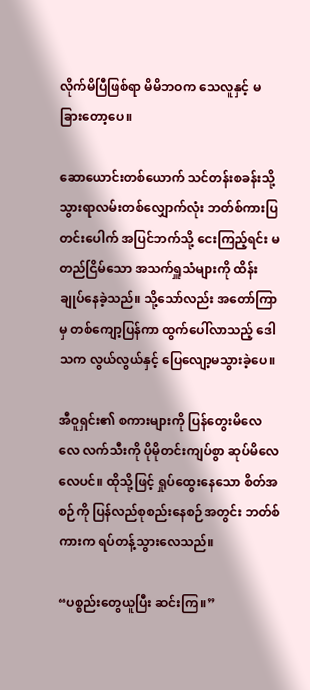လိုက်မိပြီဖြစ်ရာ မိမိဘဝက သေလူနှင့် မခြားတော့ပေ။

ဆောယောင်းတစ်ယောက် သင်တန်းစခန်းသို့ သွားရာလမ်းတစ်လျှောက်လုံး ဘတ်စ်ကားပြတင်းပေါက် အပြင်ဘက်သို့ ငေးကြည့်ရင်း မတည်ငြိမ်သော အသက်ရှူသံများကို ထိန်းချုပ်နေခဲ့သည်။ သို့သော်လည်း အတော်ကြာမှ တစ်ကျော့ပြန်ကာ ထွက်ပေါ်လာသည့် ဒေါသက လွယ်လွယ်နှင့် ပြေလျော့မသွားခဲ့ပေ။

အီဝူရှင်း၏ စကားများကို ပြန်တွေးမိလေလေ လက်သီးကို ပိုမိုတင်းကျပ်စွာ ဆုပ်မိလေလေပင်။ ထိုသို့ဖြင့် ရှုပ်ထွေးနေသော စိတ်အစဉ်ကို ပြန်လည်စုစည်းနေစဉ်အတွင်း ဘတ်စ်ကားက ရပ်တန့်သွားလေသည်။

“ပစ္စည်းတွေယူပြီး ဆင်းကြ။”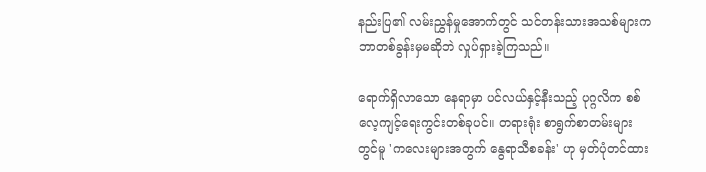နည်းပြ၏ လမ်းညွှန်မှုအောက်တွင် သင်တန်းသားအသစ်များက ဘာတစ်ခွန်းမှမဆိုဘဲ လှုပ်ရှားခဲ့ကြသည်။

ရောက်ရှိလာသော နေရာမှာ ပင်လယ်နှင့်နီးသည့် ပုဂ္ဂလိက စစ်လေ့ကျင့်ရေးကွင်းတစ်ခုပင်။ တရားရုံး စာရွက်စာတမ်းများတွင်မူ 'ကလေးများအတွက် နွေရာသီစခန်း' ဟု မှတ်ပုံတင်ထား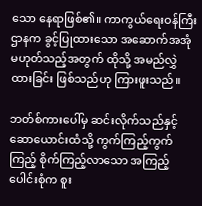သော နေရာဖြစ်၏။ ကာကွယ်ရေးဝန်ကြီးဌာနက ခွင့်ပြုထားသော အဆောက်အအုံ မဟုတ်သည့်အတွက် ထိုသို့ အမည်လွှဲထားခြင်း ဖြစ်သည်ဟု ကြားဖူးသည်။

ဘတ်စ်ကားပေါ်မှ ဆင်းလိုက်သည်နှင့် ဆောယောင်းထံသို့ ကွက်ကြည့်ကွက်ကြည့် စိုက်ကြည့်လာသော အကြည့်ပေါင်းစုံက စူး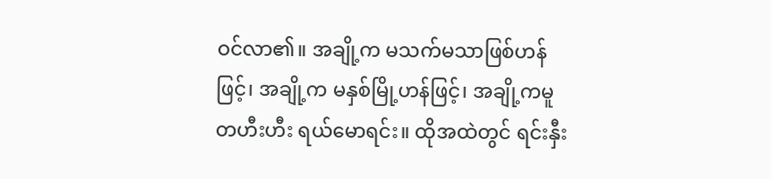ဝင်လာ၏။ အချို့က မသက်မသာဖြစ်ဟန်ဖြင့်၊ အချို့က မနှစ်မြို့ဟန်ဖြင့်၊ အချို့ကမူ တဟီးဟီး ရယ်မောရင်း။ ထိုအထဲတွင် ရင်းနှီး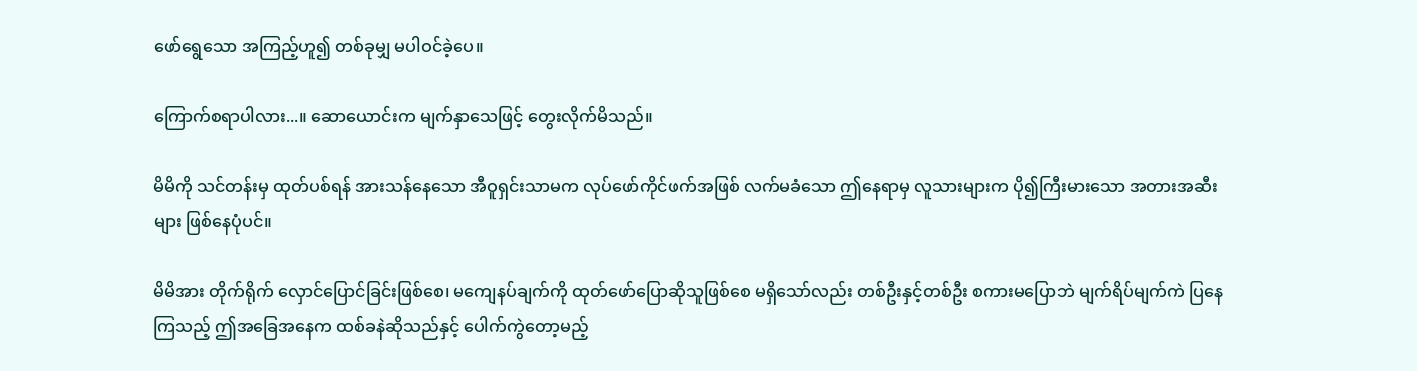ဖော်ရွေသော အကြည့်ဟူ၍ တစ်ခုမျှ မပါဝင်ခဲ့ပေ။

ကြောက်စရာပါလား...။ ဆောယောင်းက မျက်နှာသေဖြင့် တွေးလိုက်မိသည်။

မိမိကို သင်တန်းမှ ထုတ်ပစ်ရန် အားသန်နေသော အီဝူရှင်းသာမက လုပ်ဖော်ကိုင်ဖက်အဖြစ် လက်မခံသော ဤနေရာမှ လူသားများက ပို၍ကြီးမားသော အတားအဆီးများ ဖြစ်နေပုံပင်။

မိမိအား တိုက်ရိုက် လှောင်ပြောင်ခြင်းဖြစ်စေ၊ မကျေနပ်ချက်ကို ထုတ်ဖော်ပြောဆိုသူဖြစ်စေ မရှိသော်လည်း တစ်ဦးနှင့်တစ်ဦး စကားမပြောဘဲ မျက်ရိပ်မျက်ကဲ ပြနေကြသည့် ဤအခြေအနေက ထစ်ခနဲဆိုသည်နှင့် ပေါက်ကွဲတော့မည့်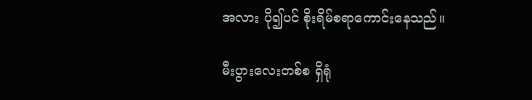အလား ပို၍ပင် စိုးရိမ်စရာကောင်းနေသည်။

မီးပွားလေးတစ်စ ရှိရုံ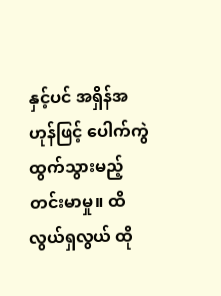နှင့်ပင် အရှိန်အဟုန်ဖြင့် ပေါက်ကွဲထွက်သွားမည့် တင်းမာမှု။ ထိလွယ်ရှလွယ် ထို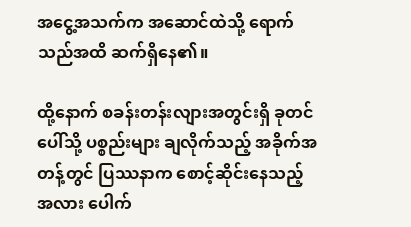အငွေ့အသက်က အဆောင်ထဲသို့ ရောက်သည်အထိ ဆက်ရှိနေ၏။

ထို့နောက် စခန်းတန်းလျားအတွင်းရှိ ခုတင်ပေါ်သို့ ပစ္စည်းများ ချလိုက်သည့် အခိုက်အတန့်တွင် ပြဿနာက စောင့်ဆိုင်းနေသည့်အလား ပေါက်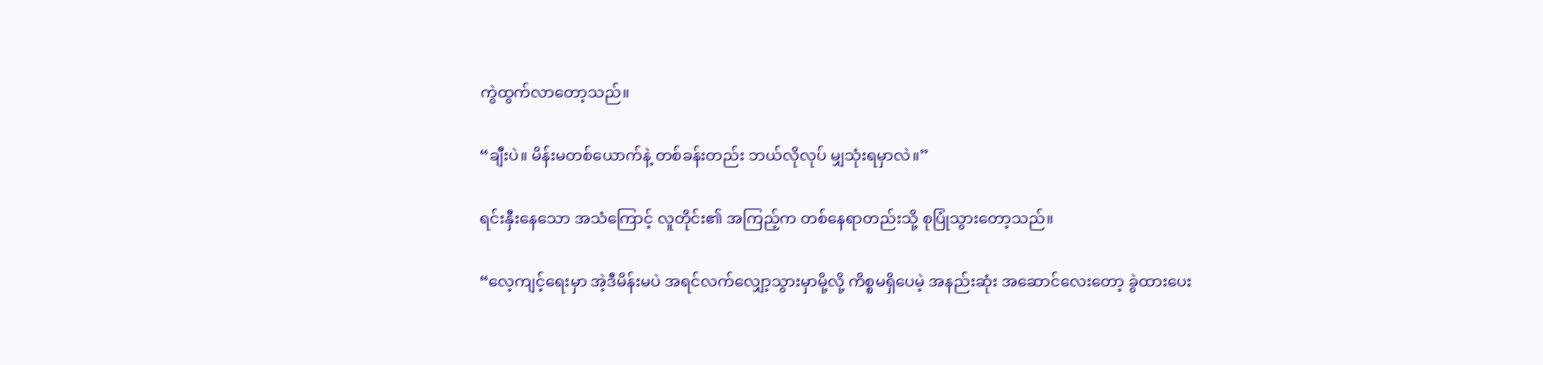ကွဲထွက်လာတော့သည်။

“ချီးပဲ။ မိန်းမတစ်ယောက်နဲ့ တစ်ခန်းတည်း ဘယ်လိုလုပ် မျှသုံးရမှာလဲ။”

ရင်းနှီးနေသော အသံကြောင့် လူတိုင်း၏ အကြည့်က တစ်နေရာတည်းသို့ စုပြုံသွားတော့သည်။

“လေ့ကျင့်ရေးမှာ အဲ့ဒီမိန်းမပဲ အရင်လက်လျှော့သွားမှာမို့လို့ ကိစ္စမရှိပေမဲ့ အနည်းဆုံး အဆောင်လေးတော့ ခွဲထားပေး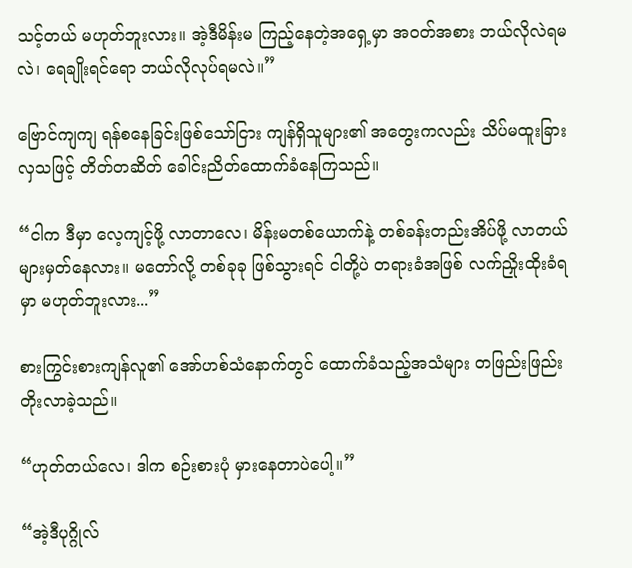သင့်တယ် မဟုတ်ဘူးလား။ အဲ့ဒီမိန်းမ ကြည့်နေတဲ့အရှေ့မှာ အဝတ်အစား ဘယ်လိုလဲရမလဲ၊ ရေချိုးရင်ရော ဘယ်လိုလုပ်ရမလဲ။”

ဗြောင်ကျကျ ရန်စနေခြင်းဖြစ်သော်ငြား ကျန်ရှိသူများ၏ အတွေးကလည်း သိပ်မထူးခြားလှသဖြင့် တိတ်တဆိတ် ခေါင်းညိတ်ထောက်ခံနေကြသည်။

“ငါက ဒီမှာ လေ့ကျင့်ဖို့ လာတာလေ၊ မိန်းမတစ်ယောက်နဲ့ တစ်ခန်းတည်းအိပ်ဖို့ လာတယ်များမှတ်နေလား။ မတော်လို့ တစ်ခုခု ဖြစ်သွားရင် ငါတို့ပဲ တရားခံအဖြစ် လက်ညှိုးထိုးခံရမှာ မဟုတ်ဘူးလား...”

စားကြွင်းစားကျန်လူ၏ အော်ဟစ်သံနောက်တွင် ထောက်ခံသည့်အသံများ တဖြည်းဖြည်း တိုးလာခဲ့သည်။

“ဟုတ်တယ်လေ၊ ဒါက စဉ်းစားပုံ မှားနေတာပဲပေါ့။”

“အဲ့ဒီပုဂ္ဂိုလ်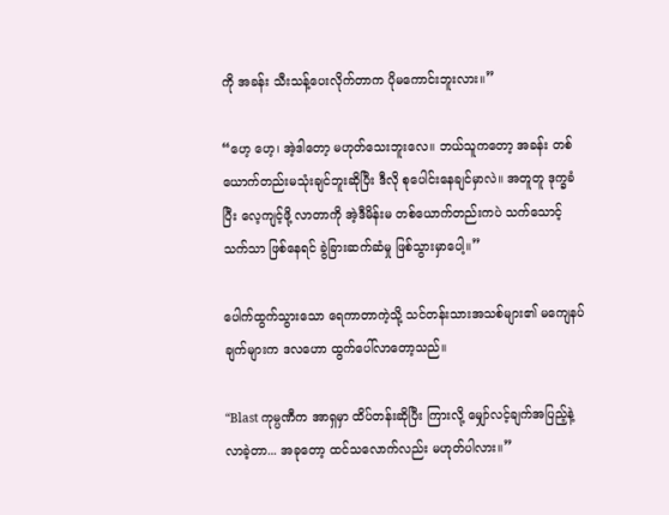ကို အခန်း သီးသန့်ပေးလိုက်တာက ပိုမကောင်းဘူးလား။”

“ဟေ့ ဟေ့၊ အဲ့ဒါတော့ မဟုတ်သေးဘူးလေ။ ဘယ်သူကတော့ အခန်း တစ်ယောက်တည်းမသုံးချင်ဘူးဆိုပြီး ဒီလို စုပေါင်းနေချင်မှာလဲ။ အတူတူ ဒုက္ခခံပြီး လေ့ကျင့်ဖို့ လာတာကို အဲ့ဒီမိန်းမ တစ်ယောက်တည်းကပဲ သက်သောင့်သက်သာ ဖြစ်နေရင် ခွဲခြားဆက်ဆံမှု ဖြစ်သွားမှာပေါ့။”

ပေါက်ထွက်သွားသော ရေကာတာကဲ့သို့ သင်တန်းသားအသစ်များ၏ မကျေနပ်ချက်များက ဒလဟော ထွက်ပေါ်လာတော့သည်။

“Blast ကုမ္ပဏီက အာရှမှာ ထိပ်တန်းဆိုပြီး ကြားလို့ မျှော်လင့်ချက်အပြည့်နဲ့ လာခဲ့တာ... အခုတော့ ထင်သလောက်လည်း မဟုတ်ပါလား။”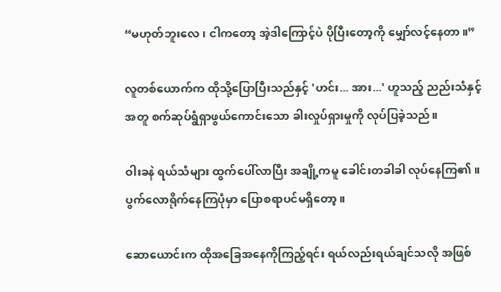“မဟုတ်ဘူးလေ၊ ငါကတော့ အဲ့ဒါကြောင့်ပဲ ပိုပြီးတော့ကို မျှော်လင့်နေတာ။”

လူတစ်ယောက်က ထိုသို့ပြောပြီးသည်နှင့် 'ဟင်း... အား...' ဟူသည့် ညည်းသံနှင့်အတူ စက်ဆုပ်ရွံရှာဖွယ်ကောင်းသော ခါးလှုပ်ရှားမှုကို လုပ်ပြခဲ့သည်။

ဝါးခနဲ ရယ်သံများ ထွက်ပေါ်လာပြီး အချို့ကမူ ခေါင်းတခါခါ လုပ်နေကြ၏။ ပွက်လောရိုက်နေကြပုံမှာ ပြောစရာပင်မရှိတော့။

ဆောယောင်းက ထိုအခြေအနေကိုကြည့်ရင်း ရယ်လည်းရယ်ချင်သလို အဖြစ်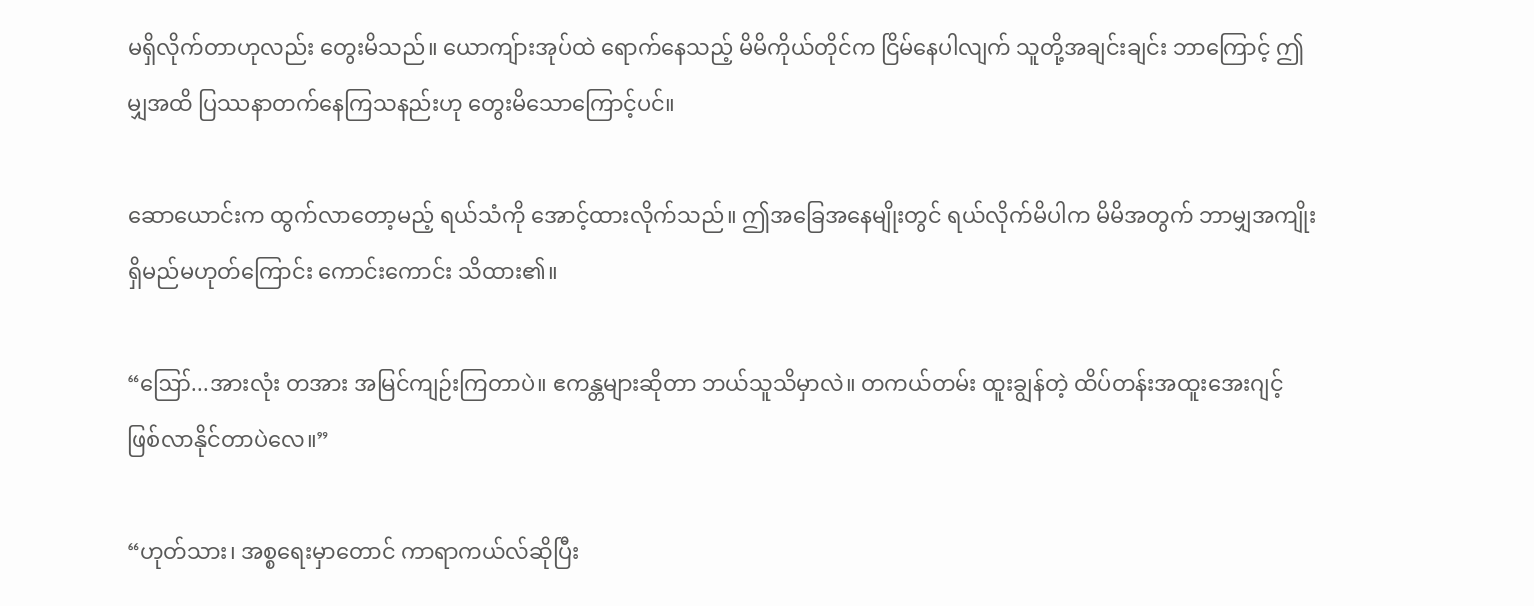မရှိလိုက်တာဟုလည်း တွေးမိသည်။ ယောကျ်ားအုပ်ထဲ ရောက်နေသည့် မိမိကိုယ်တိုင်က ငြိမ်နေပါလျက် သူတို့အချင်းချင်း ဘာကြောင့် ဤမျှအထိ ပြဿနာတက်နေကြသနည်းဟု တွေးမိသောကြောင့်ပင်။

ဆောယောင်းက ထွက်လာတော့မည့် ရယ်သံကို အောင့်ထားလိုက်သည်။ ဤအခြေအနေမျိုးတွင် ရယ်လိုက်မိပါက မိမိအတွက် ဘာမျှအကျိုးရှိမည်မဟုတ်ကြောင်း ကောင်းကောင်း သိထား၏။

“ဪ...အားလုံး တအား အမြင်ကျဉ်းကြတာပဲ။ ဧကန္တများဆိုတာ ဘယ်သူသိမှာလဲ။ တကယ်တမ်း ထူးချွန်တဲ့ ထိပ်တန်းအထူးအေးဂျင့် ဖြစ်လာနိုင်တာပဲလေ။”

“ဟုတ်သား၊ အစ္စရေးမှာတောင် ကာရာကယ်လ်ဆိုပြီး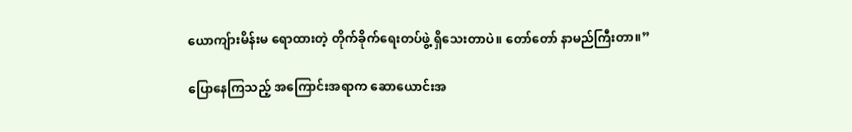ယောကျ်ားမိန်းမ ရောထားတဲ့ တိုက်ခိုက်ရေးတပ်ဖွဲ့ ရှိသေးတာပဲ။ တော်တော် နာမည်ကြီးတာ။”

ပြောနေကြသည့် အကြောင်းအရာက ဆောယောင်းအ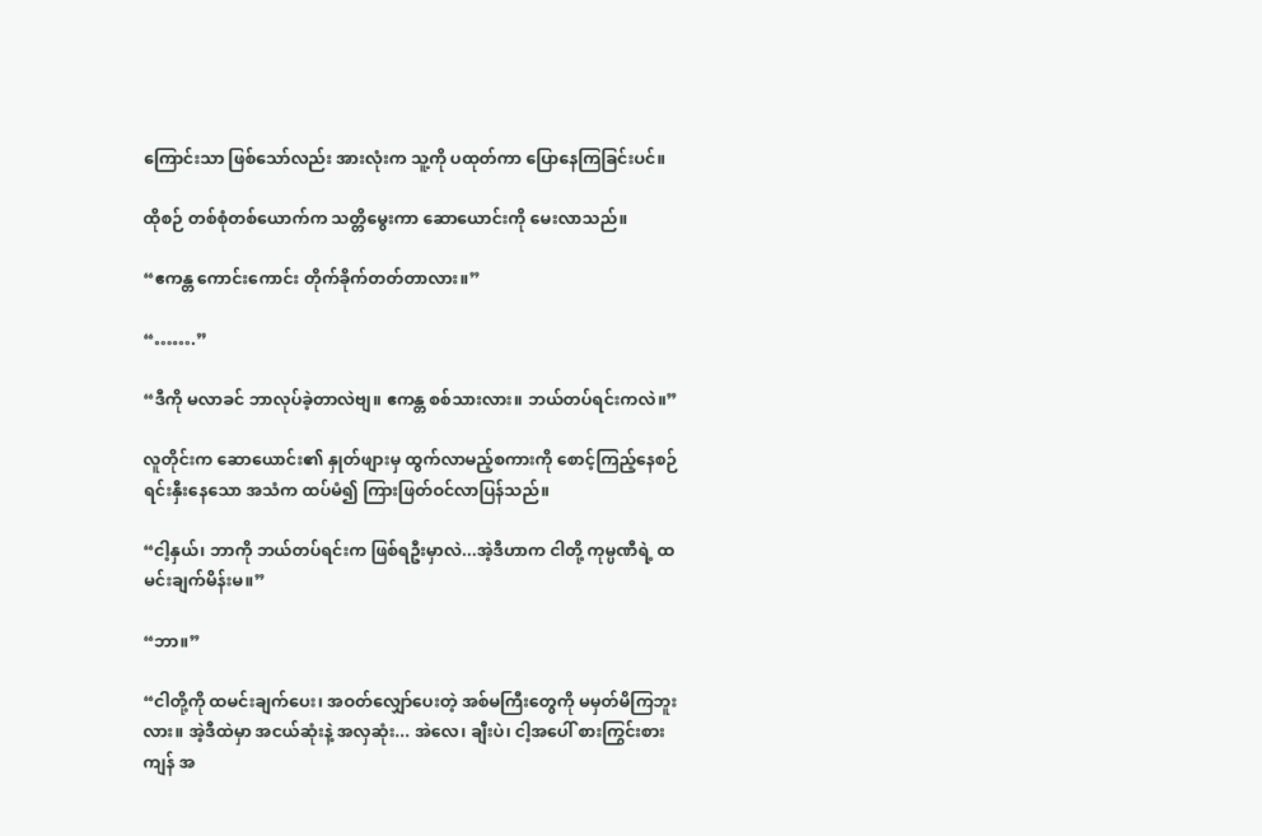ကြောင်းသာ ဖြစ်သော်လည်း အားလုံးက သူ့ကို ပထုတ်ကာ ပြောနေကြခြင်းပင်။

ထိုစဉ် တစ်စုံတစ်ယောက်က သတ္တိမွေးကာ ဆောယောင်းကို မေးလာသည်။

“ဧကန္တ ကောင်းကောင်း တိုက်ခိုက်တတ်တာလား။”

“…….”

“ဒီကို မလာခင် ဘာလုပ်ခဲ့တာလဲဗျ။ ဧကန္တ စစ်သားလား။ ဘယ်တပ်ရင်းကလဲ။”

လူတိုင်းက ဆောယောင်း၏ နှုတ်ဖျားမှ ထွက်လာမည့်စကားကို စောင့်ကြည့်နေစဉ် ရင်းနှီးနေသော အသံက ထပ်မံ၍ ကြားဖြတ်ဝင်လာပြန်သည်။

“ငါ့နှယ်၊ ဘာကို ဘယ်တပ်ရင်းက ဖြစ်ရဦးမှာလဲ...အဲ့ဒီဟာက ငါတို့ ကုမ္ပဏီရဲ့ ထမင်းချက်မိန်းမ။”

“ဘာ။”

“ငါတို့ကို ထမင်းချက်ပေး၊ အဝတ်လျှော်ပေးတဲ့ အစ်မကြီးတွေကို မမှတ်မိကြဘူးလား။ အဲ့ဒီထဲမှာ အငယ်ဆုံးနဲ့ အလှဆုံး... အဲလေ၊ ချီးပဲ၊ ငါ့အပေါ် စားကြွင်းစားကျန် အ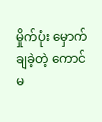မှိုက်ပုံး မှောက်ချခဲ့တဲ့ ကောင်မ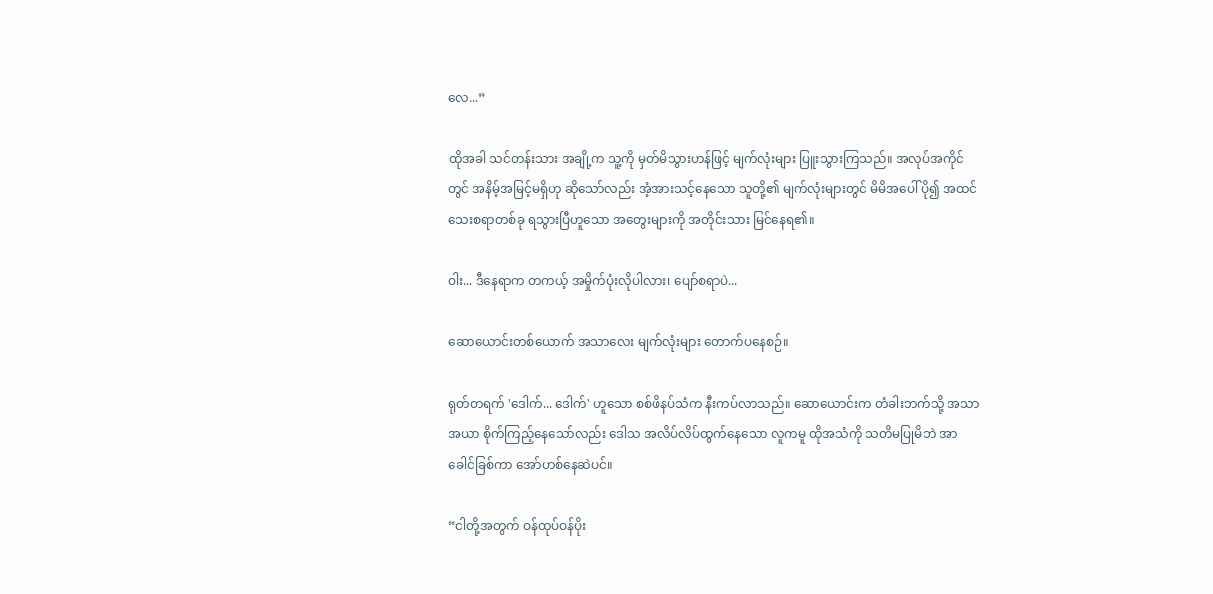လေ...”

ထိုအခါ သင်တန်းသား အချို့က သူ့ကို မှတ်မိသွားဟန်ဖြင့် မျက်လုံးများ ပြူးသွားကြသည်။ အလုပ်အကိုင်တွင် အနိမ့်အမြင့်မရှိဟု ဆိုသော်လည်း အံ့အားသင့်နေသော သူတို့၏ မျက်လုံးများတွင် မိမိအပေါ် ပို၍ အထင်သေးစရာတစ်ခု ရသွားပြီဟူသော အတွေးများကို အတိုင်းသား မြင်နေရ၏။

ဝါး... ဒီနေရာက တကယ့် အမှိုက်ပုံးလိုပါလား၊ ပျော်စရာပဲ...

ဆောယောင်းတစ်ယောက် အသာလေး မျက်လုံးများ တောက်ပနေစဉ်။

ရုတ်တရက် 'ဒေါက်... ဒေါက်' ဟူသော စစ်ဖိနပ်သံက နီးကပ်လာသည်။ ဆောယောင်းက တံခါးဘက်သို့ အသာအယာ စိုက်ကြည့်နေသော်လည်း ဒေါသ အလိပ်လိပ်ထွက်နေသော လူကမူ ထိုအသံကို သတိမပြုမိဘဲ အာခေါင်ခြစ်ကာ အော်ဟစ်နေဆဲပင်။

“ငါတို့အတွက် ဝန်ထုပ်ဝန်ပိုး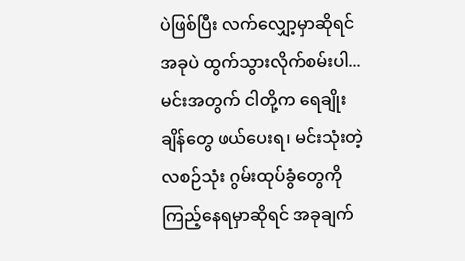ပဲဖြစ်ပြီး လက်လျှော့မှာဆိုရင် အခုပဲ ထွက်သွားလိုက်စမ်းပါ... မင်းအတွက် ငါတို့က ရေချိုးချိန်တွေ ဖယ်ပေးရ၊ မင်းသုံးတဲ့ လစဉ်သုံး ဂွမ်းထုပ်ခွံတွေကို ကြည့်နေရမှာဆိုရင် အခုချက်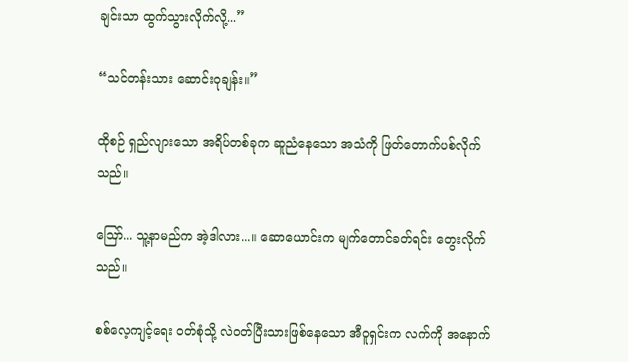ချင်းသာ ထွက်သွားလိုက်လို့...”

“သင်တန်းသား ဆောင်းဝုချန်း။”

ထိုစဉ် ရှည်လျားသော အရိပ်တစ်ခုက ဆူညံနေသော အသံကို ဖြတ်တောက်ပစ်လိုက်သည်။

ဪ... သူ့နာမည်က အဲ့ဒါလား...။ ဆောယောင်းက မျက်တောင်ခတ်ရင်း တွေးလိုက်သည်။

စစ်လေ့ကျင့်ရေး ဝတ်စုံသို့ လဲဝတ်ပြီးသားဖြစ်နေသော အီဝူရှင်းက လက်ကို အနောက်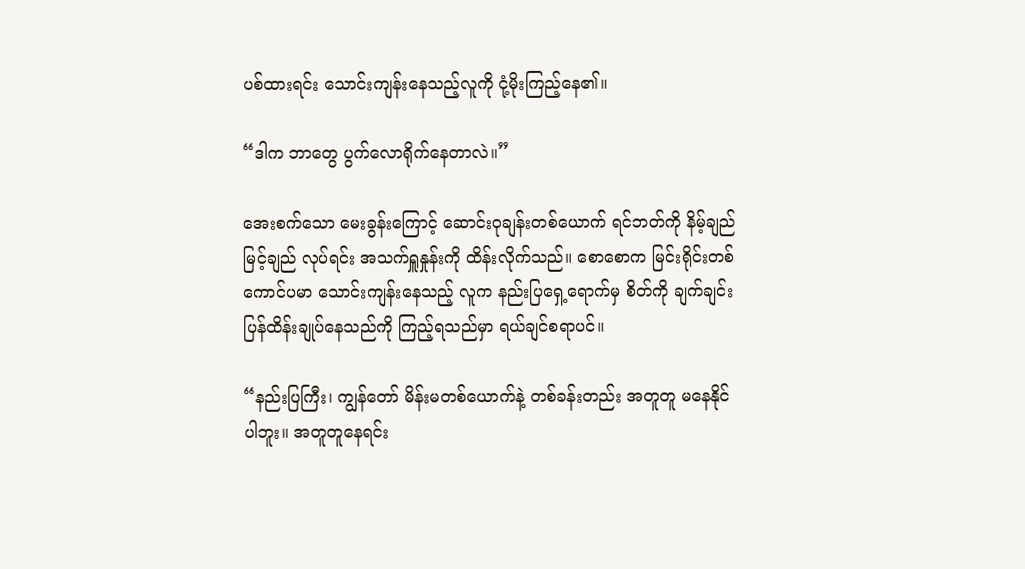ပစ်ထားရင်း သောင်းကျန်းနေသည့်လူကို ငုံ့မိုးကြည့်နေ၏။

“ဒါက ဘာတွေ ပွက်လောရိုက်နေတာလဲ။”

အေးစက်သော မေးခွန်းကြောင့် ဆောင်းဝုချန်းတစ်ယောက် ရင်ဘတ်ကို နိမ့်ချည်မြင့်ချည် လုပ်ရင်း အသက်ရှူနှုန်းကို ထိန်းလိုက်သည်။ စောစောက မြင်းရိုင်းတစ်ကောင်ပမာ သောင်းကျန်းနေသည့် လူက နည်းပြရှေ့ရောက်မှ စိတ်ကို ချက်ချင်း ပြန်ထိန်းချုပ်နေသည်ကို ကြည့်ရသည်မှာ ရယ်ချင်စရာပင်။

“နည်းပြကြီး၊ ကျွန်တော် မိန်းမတစ်ယောက်နဲ့ တစ်ခန်းတည်း အတူတူ မနေနိုင်ပါဘူး။ အတူတူနေရင်း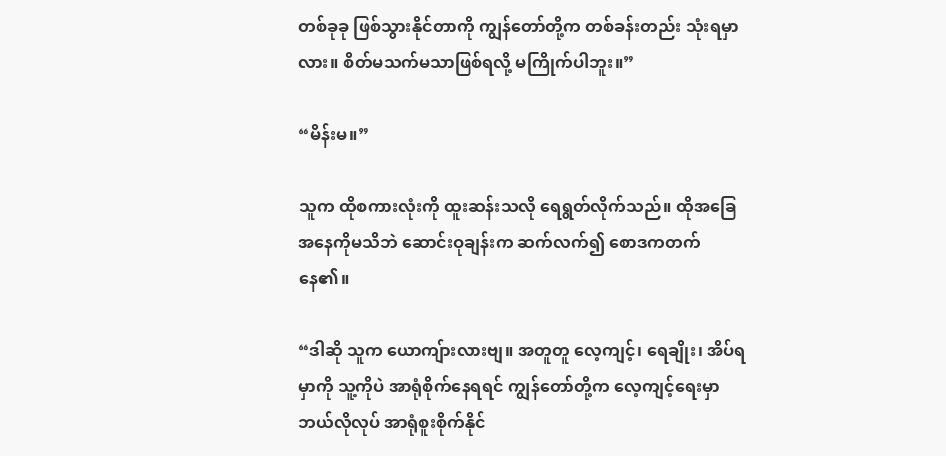တစ်ခုခု ဖြစ်သွားနိုင်တာကို ကျွန်တော်တို့က တစ်ခန်းတည်း သုံးရမှာလား။ စိတ်မသက်မသာဖြစ်ရလို့ မကြိုက်ပါဘူး။”

“မိန်းမ။”

သူက ထိုစကားလုံးကို ထူးဆန်းသလို ရေရွတ်လိုက်သည်။ ထိုအခြေအနေကိုမသိဘဲ ဆောင်းဝုချန်းက ဆက်လက်၍ စောဒကတက်နေ၏။

“ဒါဆို သူက ယောကျ်ားလားဗျ။ အတူတူ လေ့ကျင့်၊ ရေချိုး၊ အိပ်ရမှာကို သူ့ကိုပဲ အာရုံစိုက်နေရရင် ကျွန်တော်တို့က လေ့ကျင့်ရေးမှာ ဘယ်လိုလုပ် အာရုံစူးစိုက်နိုင်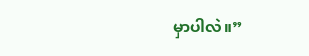မှာပါလဲ။”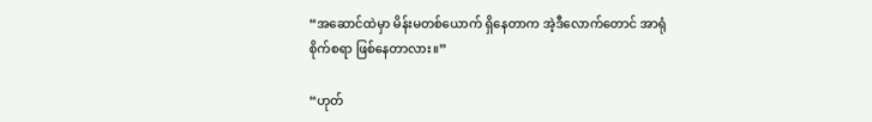“အဆောင်ထဲမှာ မိန်းမတစ်ယောက် ရှိနေတာက အဲ့ဒီလောက်တောင် အာရုံစိုက်စရာ ဖြစ်နေတာလား။”

“ဟုတ်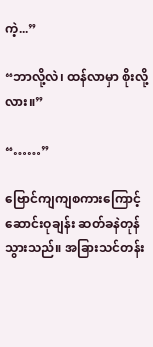ကဲ့...”

“ဘာလို့လဲ၊ ထန်လာမှာ စိုးလို့လား။”

“……”

ဗြောင်ကျကျစကားကြောင့် ဆောင်းဝုချန်း ဆတ်ခနဲတုန်သွားသည်။ အခြားသင်တန်း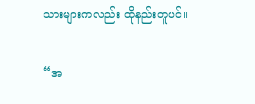သားများကလည်း ထိုနည်းတူပင်။

“အ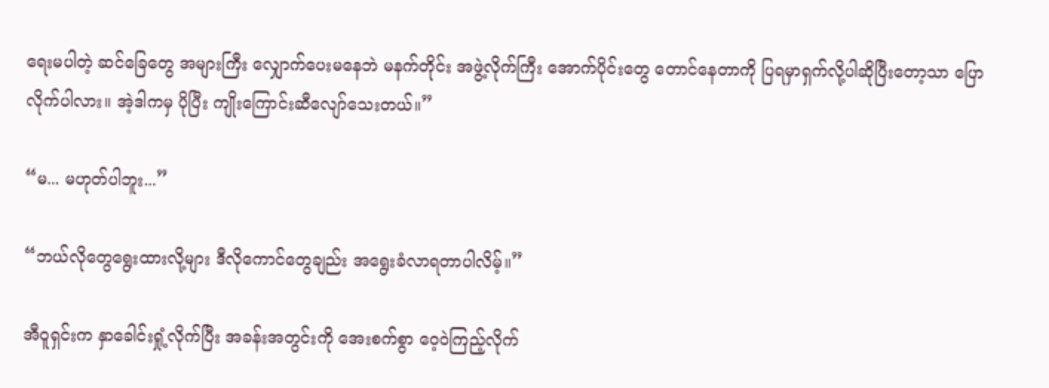ရေးမပါတဲ့ ဆင်ခြေတွေ အများကြီး လျှောက်ပေးမနေဘဲ မနက်တိုင်း အဖွဲ့လိုက်ကြီး အောက်ပိုင်းတွေ တောင်နေတာကို ပြရမှာရှက်လို့ပါဆိုပြီးတော့သာ ပြောလိုက်ပါလား။ အဲ့ဒါကမှ ပိုပြီး ကျိုးကြောင်းဆီလျော်သေးတယ်။”

“မ... မဟုတ်ပါဘူး...”

“ဘယ်လိုတွေရွေးထားလို့များ ဒီလိုကောင်တွေချည်း အရွေးခံလာရတာပါလိမ့်။”

အီဝူရှင်းက နှာခေါင်းရှုံ့လိုက်ပြီး အခန်းအတွင်းကို အေးစက်စွာ ဝေ့ဝဲကြည့်လိုက်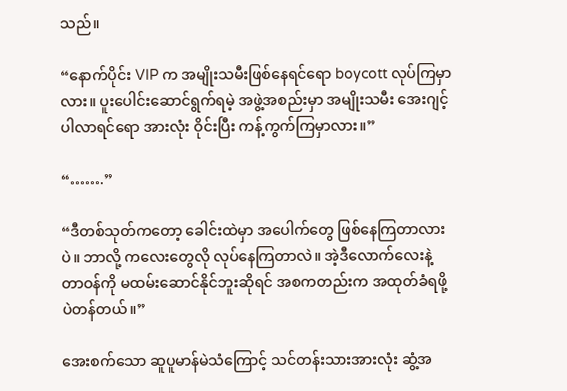သည်။

“နောက်ပိုင်း VIP က အမျိုးသမီးဖြစ်နေရင်ရော boycott လုပ်ကြမှာလား။ ပူးပေါင်းဆောင်ရွက်ရမဲ့ အဖွဲ့အစည်းမှာ အမျိုးသမီး အေးဂျင့် ပါလာရင်ရော အားလုံး ဝိုင်းပြီး ကန့်ကွက်ကြမှာလား။”

“…….”

“ဒီတစ်သုတ်ကတော့ ခေါင်းထဲမှာ အပေါက်တွေ ဖြစ်နေကြတာလားပဲ။ ဘာလို့ ကလေးတွေလို လုပ်နေကြတာလဲ။ အဲ့ဒီလောက်လေးနဲ့ တာဝန်ကို မထမ်းဆောင်နိုင်ဘူးဆိုရင် အစကတည်းက အထုတ်ခံရဖို့ပဲတန်တယ်။”

အေးစက်သော ဆူပူမာန်မဲသံကြောင့် သင်တန်းသားအားလုံး ဆွံ့အ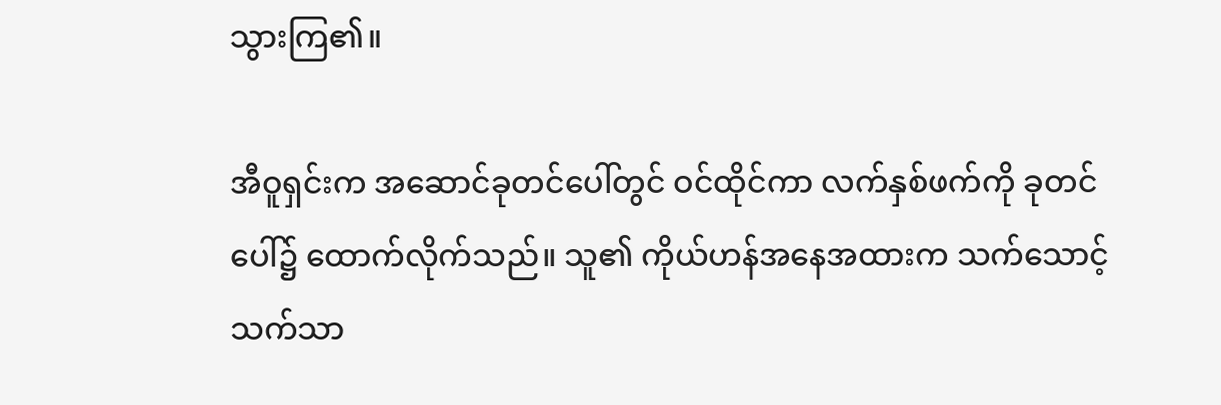သွားကြ၏။

အီဝူရှင်းက အဆောင်ခုတင်ပေါ်တွင် ဝင်ထိုင်ကာ လက်နှစ်ဖက်ကို ခုတင်ပေါ်၌ ထောက်လိုက်သည်။ သူ၏ ကိုယ်ဟန်အနေအထားက သက်သောင့်သက်သာ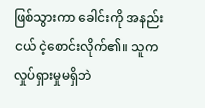ဖြစ်သွားကာ ခေါင်းကို အနည်းငယ် ငဲ့စောင်းလိုက်၏။ သူက လှုပ်ရှားမှုမရှိဘဲ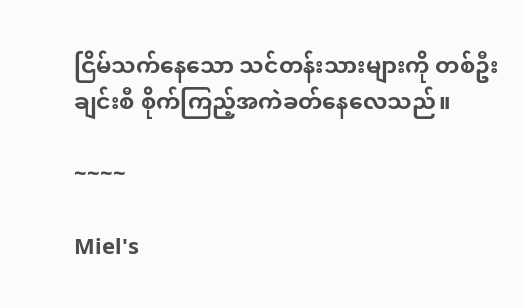ငြိမ်သက်နေသော သင်တန်းသားများကို တစ်ဦးချင်းစီ စိုက်ကြည့်အကဲခတ်နေလေသည်။

~~~~

Miel's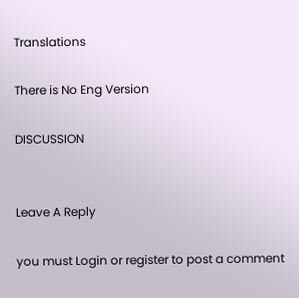Translations

There is No Eng Version

DISCUSSION


Leave A Reply

you must Login or register to post a comment